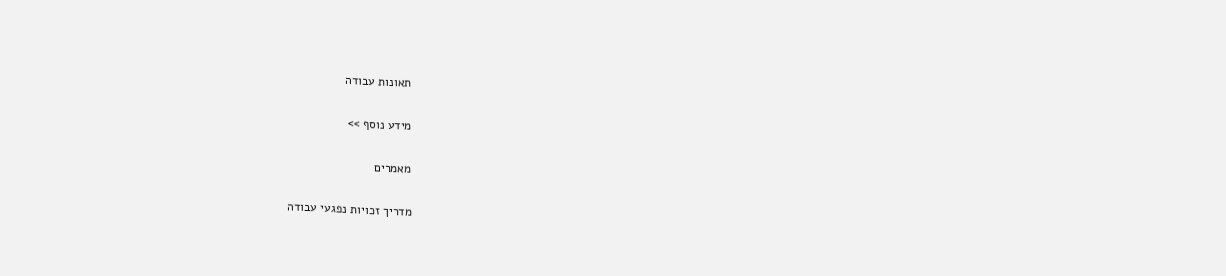תאונות עבודה

מידע נוסף >>

מאמרים

מדריך זכויות נפגעי עבודה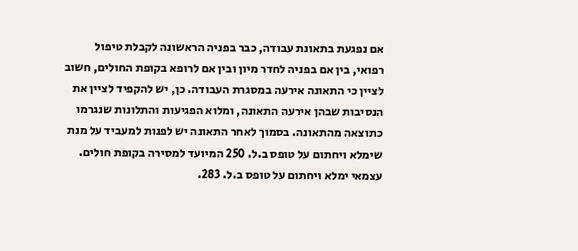אם נפגעת בתאונת עבודה, כבר בפניה הראשונה לקבלת טיפול רפואי, בין אם בפניה לחדר מיון ובין אם לרופא בקופת החולים, חשוב לציין כי התאונה אירעה במסגרת העבודה. כן, יש להקפיד לציין את הנסיבות שבהן אירעה התאונה, ומלוא הפגיעות והתלונות שנגרמו כתוצאה מהתאונה. בסמוך לאחר התאונה יש לפנות למעביד על מנת שימלא ויחתום על טופס ב.ל. 250 המיועד למסירה בקופת חולים. עצמאי ימלא ויחתום על טופס ב.ל. 283.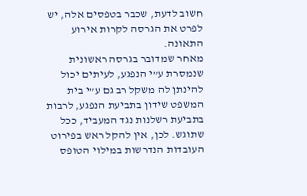חשוב לדעת, שכבר בטפסים אלה, יש לפרט את הגרסה לקרות אירוע התאונה.
מאחר שמדובר בגרסה ראשונית שנמסרת ע”י הנפגע, לעיתים יכול להינתן לה משקל רב גם ע”י בית המשפט שידון בתביעת הנפגע, לרבות בתביעת רשלנות נגד המעביד, ככל שתוגש. לכן, אין להקל ראש בפירוט העובדות הנדרשות במילוי הטופס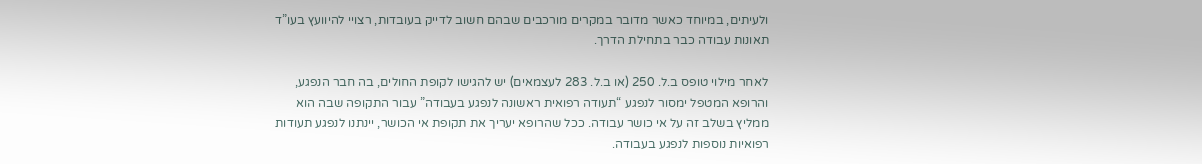ולעיתים, במיוחד כאשר מדובר במקרים מורכבים שבהם חשוב לדייק בעובדות, רצויי להיוועץ בעו”ד תאונות עבודה כבר בתחילת הדרך.

לאחר מילוי טופס ב.ל. 250 (או ב.ל. 283 לעצמאים) יש להגישו לקופת החולים, בה חבר הנפגע, והרופא המטפל ימסור לנפגע “תעודה רפואית ראשונה לנפגע בעבודה” עבור התקופה שבה הוא ממליץ בשלב זה על אי כושר עבודה. ככל שהרופא יעריך את תקופת אי הכושר, יינתנו לנפגע תעודות רפואיות נוספות לנפגע בעבודה.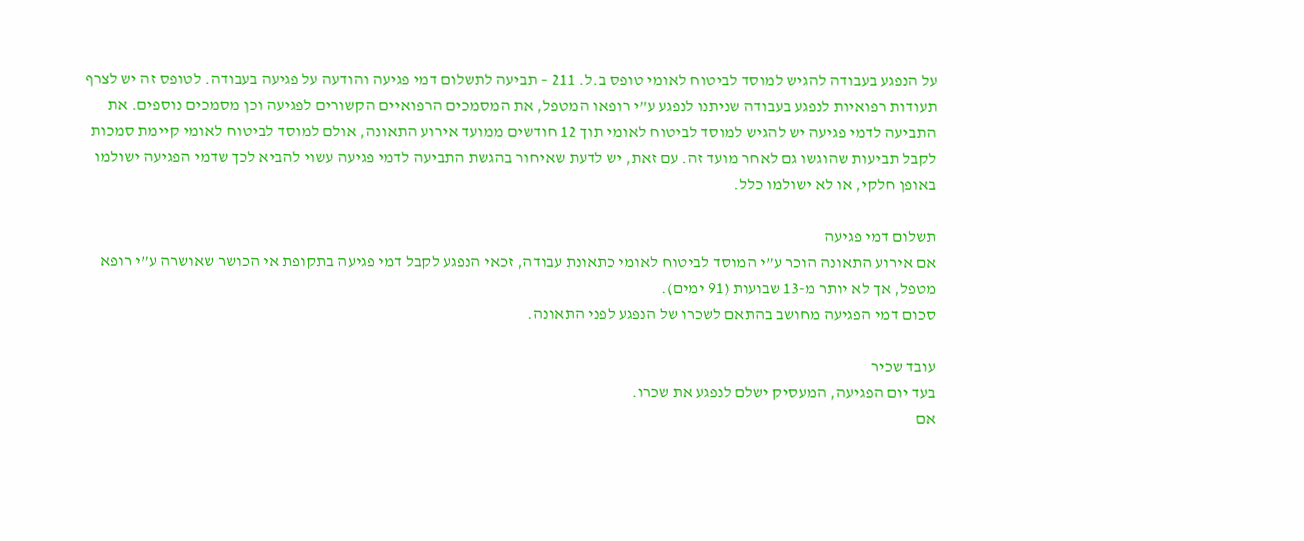על הנפגע בעבודה להגיש למוסד לביטוח לאומי טופס ב.ל. 211 – תביעה לתשלום דמי פגיעה והודעה על פגיעה בעבודה. לטופס זה יש לצרף תעודות רפואיות לנפגע בעבודה שניתנו לנפגע ע”י רופאו המטפל, את המסמכים הרפואיים הקשורים לפגיעה וכן מסמכים נוספים. את התביעה לדמי פגיעה יש להגיש למוסד לביטוח לאומי תוך 12 חודשים ממועד אירוע התאונה, אולם למוסד לביטוח לאומי קיימת סמכות לקבל תביעות שהוגשו גם לאחר מועד זה. עם זאת, יש לדעת שאיחור בהגשת התביעה לדמי פגיעה עשוי להביא לכך שדמי הפגיעה ישולמו באופן חלקי, או לא ישולמו כלל.

תשלום דמי פגיעה
אם אירוע התאונה הוכר ע”י המוסד לביטוח לאומי כתאונת עבודה, זכאי הנפגע לקבל דמי פגיעה בתקופת אי הכושר שאושרה ע”י רופא מטפל, אך לא יותר מ-13 שבועות (91 ימים).
סכום דמי הפגיעה מחושב בהתאם לשכרו של הנפגע לפני התאונה.

עובד שכיר
בעד יום הפגיעה, המעסיק ישלם לנפגע את שכרו.
אם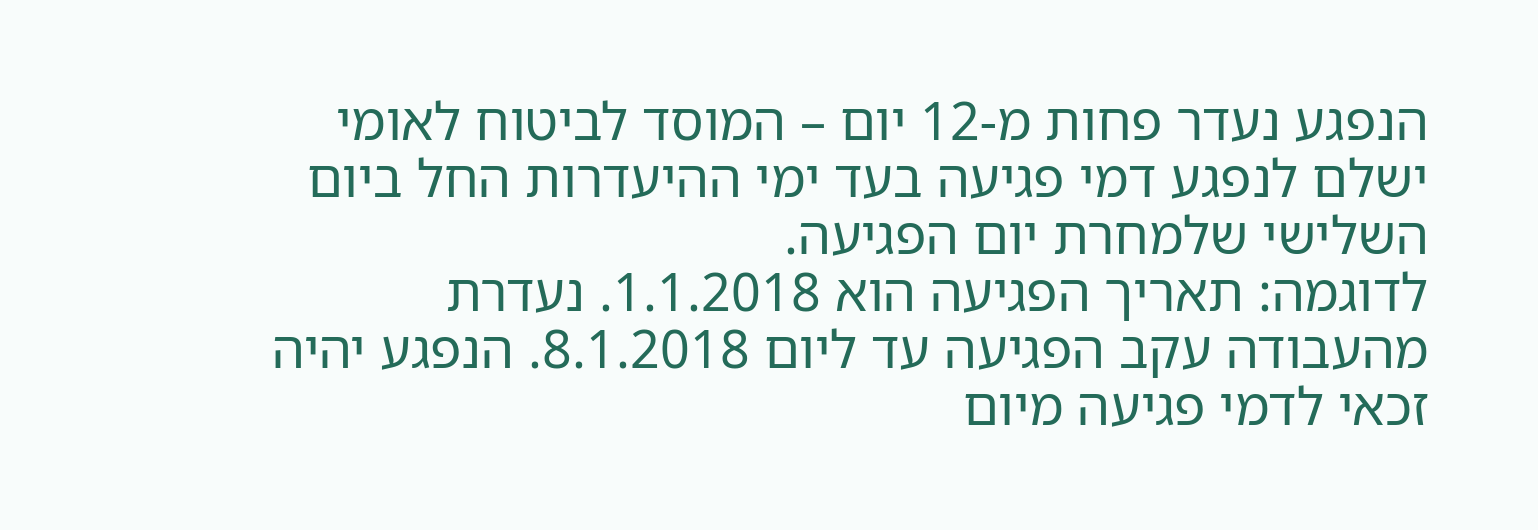הנפגע נעדר פחות מ-12 יום – המוסד לביטוח לאומי ישלם לנפגע דמי פגיעה בעד ימי ההיעדרות החל ביום השלישי שלמחרת יום הפגיעה.
לדוגמה: תאריך הפגיעה הוא 1.1.2018. נעדרת מהעבודה עקב הפגיעה עד ליום 8.1.2018. הנפגע יהיה זכאי לדמי פגיעה מיום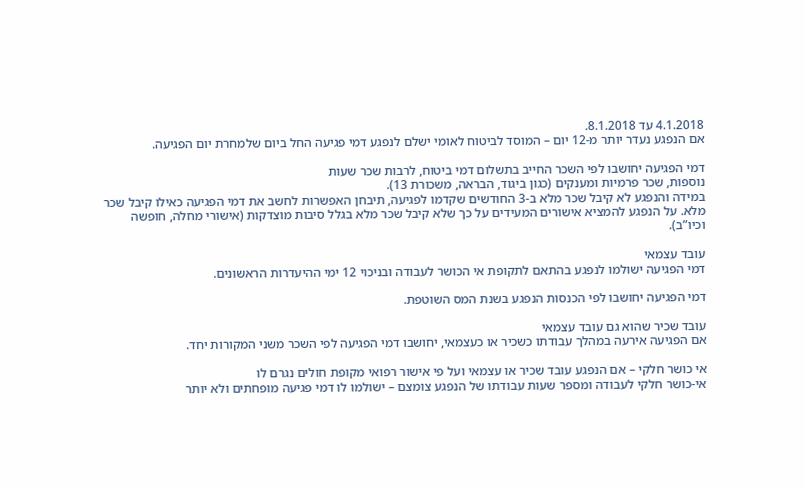4.1.2018 עד 8.1.2018.
אם הנפגע נעדר יותר מ-12 יום – המוסד לביטוח לאומי ישלם לנפגע דמי פגיעה החל ביום שלמחרת יום הפגיעה.

דמי הפגיעה יחושבו לפי השכר החייב בתשלום דמי ביטוח, לרבות שכר שעות
נוספות, שכר פרמיות ומענקים (כגון ביגוד, הבראה, משכורת 13).
במידה והנפגע לא קיבל שכר מלא ב-3 החודשים שקדמו לפגיעה, תיבחן האפשרות לחשב את דמי הפגיעה כאילו קיבל שכר מלא. על הנפגע להמציא אישורים המעידים על כך שלא קיבל שכר מלא בגלל סיבות מוצדקות (אישורי מחלה, חופשה וכיו”ב).

עובד עצמאי
דמי הפגיעה ישולמו לנפגע בהתאם לתקופת אי הכושר לעבודה ובניכוי 12 ימי ההיעדרות הראשונים.

דמי הפגיעה יחושבו לפי הכנסות הנפגע בשנת המס השוטפת.

עובד שכיר שהוא גם עובד עצמאי
אם הפגיעה אירעה במהלך עבודתו כשכיר או כעצמאי, יחושבו דמי הפגיעה לפי השכר משני המקורות יחד.

אי כושר חלקי – אם הנפגע עובד שכיר או עצמאי ועל פי אישור רפואי מקופת חולים נגרם לו
אי-כושר חלקי לעבודה ומספר שעות עבודתו של הנפגע צומצם – ישולמו לו דמי פגיעה מופחתים ולא יותר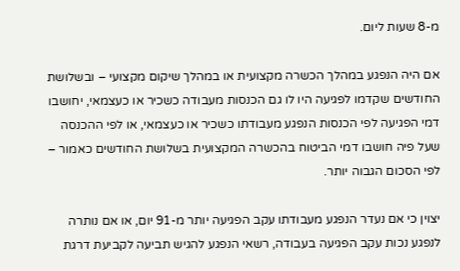מ-8 שעות ליום.

אם היה הנפגע במהלך הכשרה מקצועית או במהלך שיקום מקצועי – ובשלושת החודשים שקדמו לפגיעה היו לו גם הכנסות מעבודה כשכיר או כעצמאי, יחושבו דמי הפגיעה לפי הכנסות הנפגע מעבודתו כשכיר או כעצמאי, או לפי ההכנסה שעל פיה חושבו דמי הביטוח בהכשרה המקצועית בשלושת החודשים כאמור – לפי הסכום הגבוה יותר.

יצוין כי אם נעדר הנפגע מעבודתו עקב הפגיעה יותר מ-91 יום, או אם נותרה לנפגע נכות עקב הפגיעה בעבודה, רשאי הנפגע להגיש תביעה לקביעת דרגת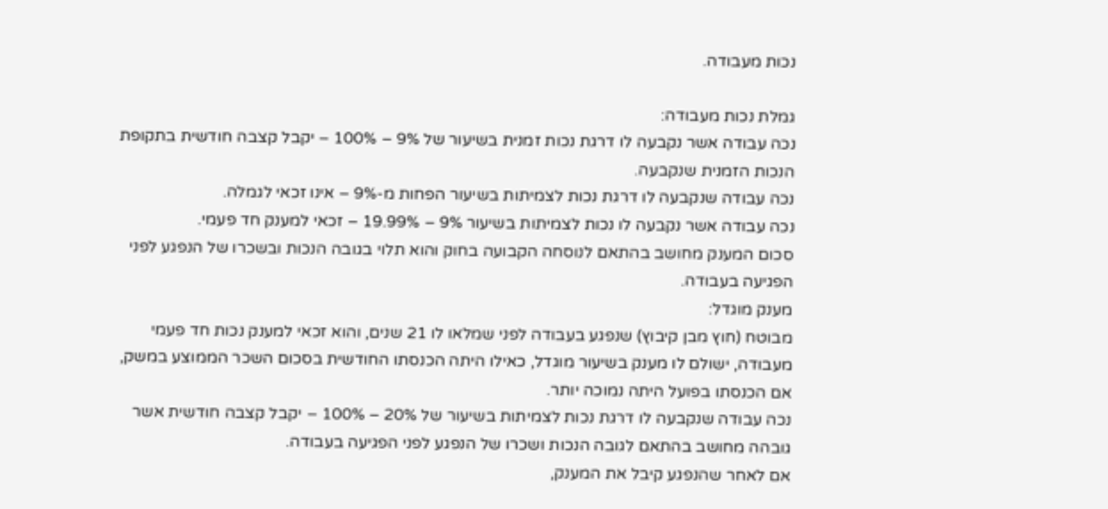נכות מעבודה.

גמלת נכות מעבודה:
נכה עבודה אשר נקבעה לו דרגת נכות זמנית בשיעור של 9% – 100% – יקבל קצבה חודשית בתקופת הנכות הזמנית שנקבעה.
נכה עבודה שנקבעה לו דרגת נכות לצמיתות בשיעור הפחות מ-9% – אינו זכאי לגמלה.
נכה עבודה אשר נקבעה לו נכות לצמיתות בשיעור 9% – 19.99% – זכאי למענק חד פעמי.
סכום המענק מחושב בהתאם לנוסחה הקבועה בחוק והוא תלוי בגובה הנכות ובשכרו של הנפגע לפני הפגיעה בעבודה.
מענק מוגדל:
מבוטח (חוץ מבן קיבוץ) שנפגע בעבודה לפני שמלאו לו 21 שנים, והוא זכאי למענק נכות חד פעמי מעבודה, ישולם לו מענק בשיעור מוגדל, כאילו היתה הכנסתו החודשית בסכום השכר הממוצע במשק, אם הכנסתו בפועל היתה נמוכה יותר.
נכה עבודה שנקבעה לו דרגת נכות לצמיתות בשיעור של 20% – 100% – יקבל קצבה חודשית אשר גובהה מחושב בהתאם לגובה הנכות ושכרו של הנפגע לפני הפגיעה בעבודה.
אם לאחר שהנפגע קיבל את המענק,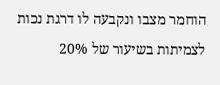הוחמר מצבו ונקבעה לו דרגת נכות לצמיתות בשיעור של 20%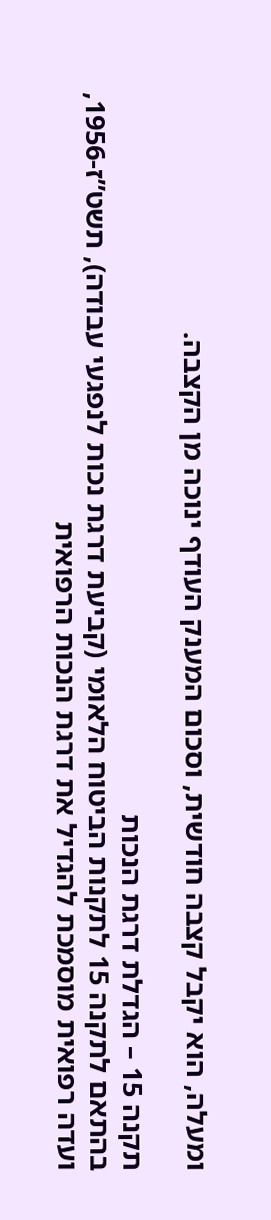ומעלה, הוא יקבל קצבה חודשית, וסכום המענק העודף ינוכה מן הקצבה.

תקנה 15 – הגדלת דרגת הנכות
בהתאם לתקנה 15 לתקנות הביטוח הלאומי (קביעת דרגת נכות לנפגעי עבודה), תשט”ז-1956, ועדה רפואית מוסמכת להגדיל את דרגת הנכות הרפואית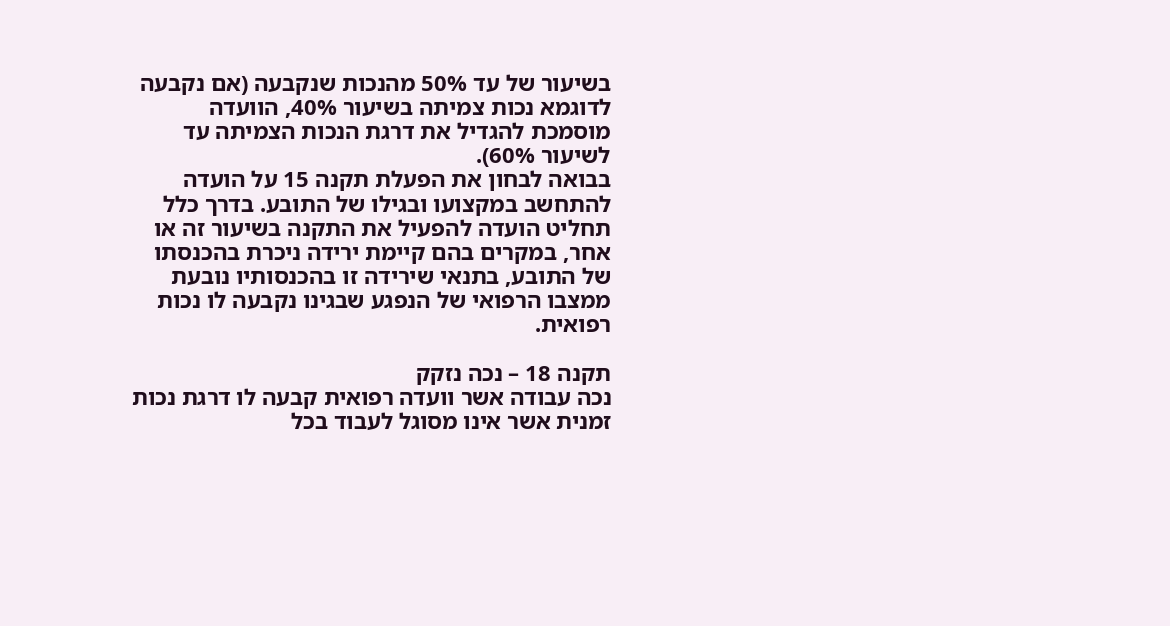בשיעור של עד 50% מהנכות שנקבעה (אם נקבעה לדוגמא נכות צמיתה בשיעור 40%, הוועדה מוסמכת להגדיל את דרגת הנכות הצמיתה עד לשיעור 60%).
בבואה לבחון את הפעלת תקנה 15 על הועדה להתחשב במקצועו ובגילו של התובע. בדרך כלל תחליט הועדה להפעיל את התקנה בשיעור זה או אחר, במקרים בהם קיימת ירידה ניכרת בהכנסתו של התובע, בתנאי שירידה זו בהכנסותיו נובעת ממצבו הרפואי של הנפגע שבגינו נקבעה לו נכות רפואית.

תקנה 18 – נכה נזקק
נכה עבודה אשר וועדה רפואית קבעה לו דרגת נכות זמנית אשר אינו מסוגל לעבוד בכל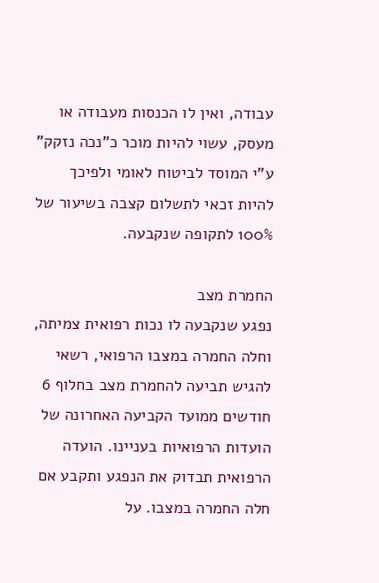עבודה, ואין לו הכנסות מעבודה או מעסק, עשוי להיות מוכר כ”נכה נזקק” ע”י המוסד לביטוח לאומי ולפיכך להיות זכאי לתשלום קצבה בשיעור של 100% לתקופה שנקבעה.

החמרת מצב
נפגע שנקבעה לו נכות רפואית צמיתה, וחלה החמרה במצבו הרפואי, רשאי להגיש תביעה להחמרת מצב בחלוף 6 חודשים ממועד הקביעה האחרונה של הועדות הרפואיות בעניינו. הועדה הרפואית תבדוק את הנפגע ותקבע אם חלה החמרה במצבו. על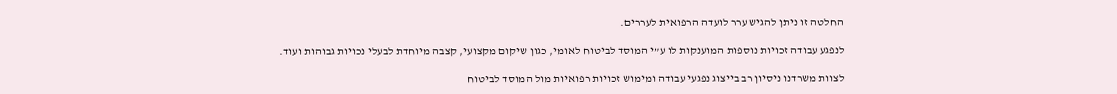החלטה זו ניתן להגיש ערר לועדה הרפואית לעררים.

לנפגע עבודה זכויות נוספות המוענקות לו ע”י המוסד לביטוח לאומי, כגון שיקום מקצועי, קצבה מיוחדת לבעלי נכויות גבוהות ועוד.

לצוות משרדנו ניסיון רב בייצוג נפגעי עבודה ומימוש זכויות רפואיות מול המוסד לביטוח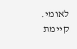לאומי. קיימת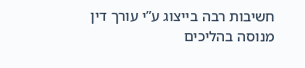חשיבות רבה בייצוג ע”י עורך דין מנוסה בהליכים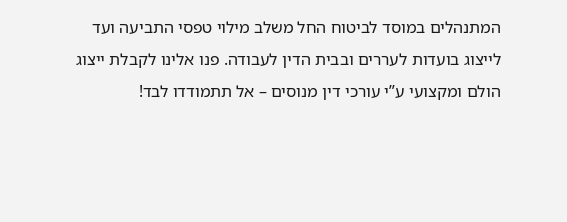המתנהלים במוסד לביטוח החל משלב מילוי טפסי התביעה ועד לייצוג בועדות לעררים ובבית הדין לעבודה. פנו אלינו לקבלת ייצוג הולם ומקצועי ע”י עורכי דין מנוסים – אל תתמודדו לבד!